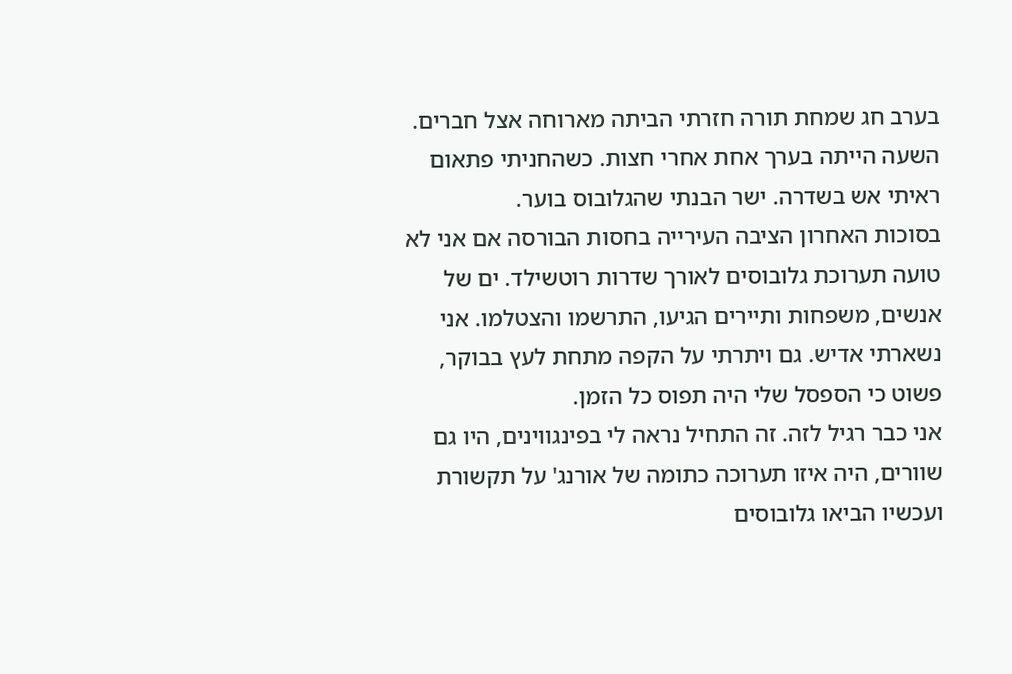בערב חג שמחת תורה חזרתי הביתה מארוחה אצל חברים. השעה הייתה בערך אחת אחרי חצות. כשהחניתי פתאום ראיתי אש בשדרה. ישר הבנתי שהגלובוס בוער.
בסוכות האחרון הציבה העירייה בחסות הבורסה אם אני לא טועה תערוכת גלובוסים לאורך שדרות רוטשילד. ים של אנשים, משפחות ותיירים הגיעו, התרשמו והצטלמו. אני נשארתי אדיש. גם ויתרתי על הקפה מתחת לעץ בבוקר, פשוט כי הספסל שלי היה תפוס כל הזמן.
אני כבר רגיל לזה. זה התחיל נראה לי בפינגווינים, היו גם שוורים, היה איזו תערוכה כתומה של אורנג' על תקשורת ועכשיו הביאו גלובוסים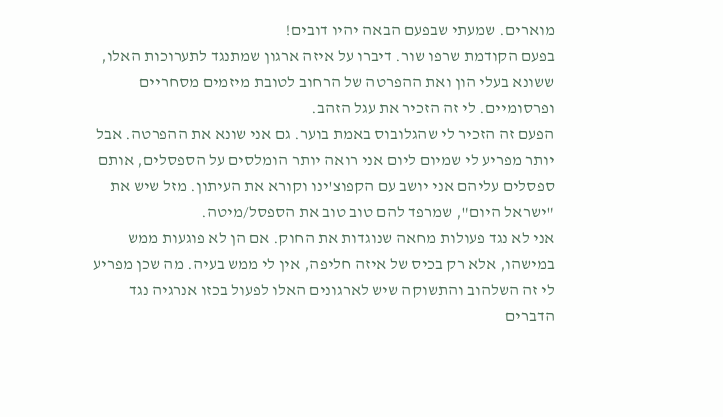מוארים. שמעתי שבפעם הבאה יהיו דובים!
בפעם הקודמת שרפו שור. דיברו על איזה ארגון שמתנגד לתערוכות האלו, ששונא בעלי הון ואת ההפרטה של הרחוב לטובת מיזמים מסחריים ופרסומיים. לי זה הזכיר את עגל הזהב.
הפעם זה הזכיר לי שהגלובוס באמת בוער. גם אני שונא את ההפרטה. אבל יותר מפריע לי שמיום ליום אני רואה יותר הומלסים על הספסלים, אותם ספסלים עליהם אני יושב עם הקפוצ'ינו וקורא את העיתון. מזל שיש את "ישראל היום", שמרפד להם טוב טוב את הספסל/מיטה.
אני לא נגד פעולות מחאה שנוגדות את החוק. אם הן לא פוגעות ממש במישהו, אלא רק בכיס של איזה חליפה, אין לי ממש בעיה. מה שכן מפריע לי זה השלהוב והתשוקה שיש לארגונים האלו לפעול בכזו אנרגיה נגד הדברים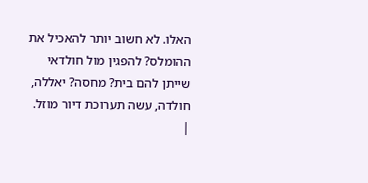האלו. לא חשוב יותר להאכיל את ההומלס? להפגין מול חולדאי שייתן להם בית? מחסה? יאללה, חולדה, עשה תערוכת דיור מוזל. |